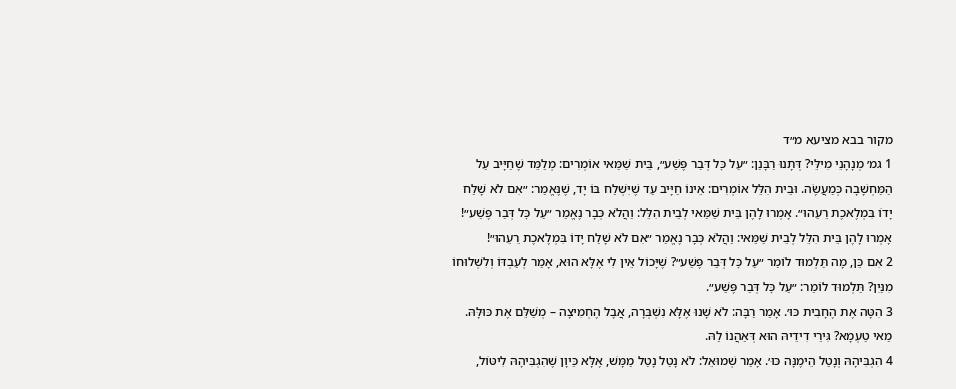מקור בבא מציעא מ״ד
1 גמ׳ מְנָהָנֵי מִילֵּי? דְּתָנוּ רַבָּנַן: ״עַל כׇּל דְּבַר פֶּשַׁע״, בֵּית שַׁמַּאי אוֹמְרִים: מְלַמֵּד שֶׁחַיָּיב עַל הַמַּחְשָׁבָה כְּמַעֲשֶׂה. וּבֵית הִלֵּל אוֹמְרִים: אֵינוֹ חַיָּיב עַד שֶׁיִּשְׁלַח בּוֹ יָד, שֶׁנֶּאֱמַר: ״אִם לֹא שָׁלַח יָדוֹ בִּמְלֶאכֶת רֵעֵהוּ״. אָמְרוּ לָהֶן בֵּית שַׁמַּאי לְבֵית הִלֵּל: וַהֲלֹא כְּבָר נֶאֱמַר ״עַל כׇּל דְּבַר פֶּשַׁע״! אָמְרוּ לָהֶן בֵּית הִלֵּל לְבֵית שַׁמַּאי: וַהֲלֹא כְּבָר נֶאֱמַר ״אִם לֹא שָׁלַח יָדוֹ בִּמְלֶאכֶת רֵעֵהוּ״!
2 אִם כֵּן, מָה תַּלְמוּד לוֹמַר ״עַל כׇּל דְּבַר פֶּשַׁע״? שֶׁיָּכוֹל אֵין לִי אֶלָּא הוּא, אָמַר לְעַבְדּוֹ וְלִשְׁלוּחוֹ מִנַּיִן? תַּלְמוּד לוֹמַר: ״עַל כׇּל דְּבַר פֶּשַׁע״.
3 הִטָּה אֶת הֶחָבִית כּוּ׳. אָמַר רַבָּה: לֹא שָׁנוּ אֶלָּא נִשְׁבְּרָה, אֲבָל הֶחְמִיצָה – מְשַׁלֵּם אֶת כּוּלָּהּ. מַאי טַעְמָא? גִּירֵי דִידֵיהּ הוּא דְּאַהֲנוֹ לַהּ.
4 הִגְבִּיהָהּ וְנָטַל הֵימֶנָּה כּוּ׳. אָמַר שְׁמוּאֵל: לֹא נָטַל נָטַל מַמָּשׁ, אֶלָּא כֵּיוָן שֶׁהִגְבִּיהָהּ לִיטּוֹל,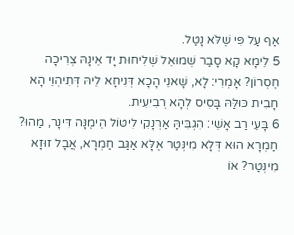אַף עַל פִּי שֶׁלֹּא נָטַל.
5 לֵימָא קָא סָבַר שְׁמוּאֵל שְׁלִיחוּת יָד אֵינָהּ צְרִיכָה חֶסְרוֹן? אָמְרִי: לָא, שָׁאנֵי הָכָא דְּנִיחָא לֵיהּ דְּתִיהְוֵי הָא חָבִית כּוּלַּהּ בָּסִיס לְהָא רְבִיעִית.
6 בָּעֵי רַב אָשֵׁי: הִגְבִּיהַּ אַרְנָקִי לִיטּוֹל הֵימֶנָּה דִּינָר, מַהוּ? חַמְרָא הוּא דְּלָא מִינְּטַר אֶלָּא אַגַּב חַמְרָא, אֲבָל זוּזָא מִינְּטַר? אוֹ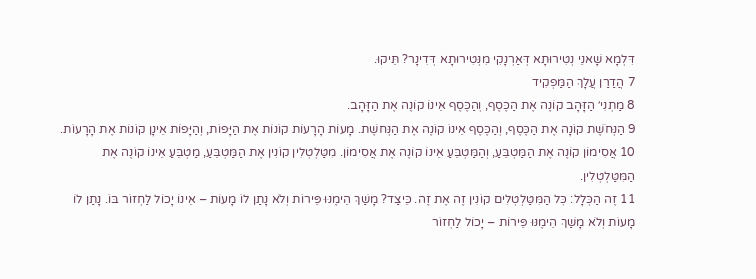דִּלְמָא שָׁאנֵי נְטִירוּתָא דְּאַרְנָקִי מִנְּטִירוּתָא דְּדִינָר? תֵּיקוּ.
7 הֲדַרַן עֲלָךְ הַמַּפְקִיד
8 מַתְנִי׳ הַזָּהָב קוֹנֶה אֶת הַכֶּסֶף, וְהַכֶּסֶף אֵינוֹ קוֹנֶה אֶת הַזָּהָב.
9 הַנְּחֹשֶׁת קוֹנָה אֶת הַכֶּסֶף, וְהַכֶּסֶף אֵינוֹ קוֹנֶה אֶת הַנְּחשֶׁת. מָעוֹת הָרָעוֹת קוֹנוֹת אֶת הַיָּפוֹת, וְהַיָּפוֹת אֵינָן קוֹנוֹת אֶת הָרָעוֹת.
10 אֲסִימוֹן קוֹנֶה אֶת הַמַּטְבֵּעַ, וְהַמַּטְבֵּעַ אֵינוֹ קוֹנֶה אֶת אֲסִימוֹן. מִטַּלְטְלִין קוֹנִין אֶת הַמַּטְבֵּעַ, מַטְבֵּעַ אֵינוֹ קוֹנֶה אֶת הַמִּטַּלְטְלִין.
11 זֶה הַכְּלָל: כׇּל הַמִּטַּלְטְלִים קוֹנִין זֶה אֶת זֶה. כֵּיצַד? מָשַׁךְ הֵימֶנּוּ פֵּירוֹת וְלֹא נָתַן לוֹ מָעוֹת – אֵינוֹ יָכוֹל לַחְזוֹר בּוֹ. נָתַן לוֹ מָעוֹת וְלֹא מָשַׁךְ הֵימֶנּוּ פֵּירוֹת – יָכוֹל לַחְזוֹר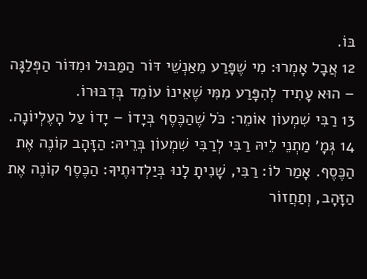בּוֹ.
12 אֲבָל אָמְרוּ: מִי שֶׁפָּרַע מֵאַנְשֵׁי דּוֹר הַמַּבּוּל וּמִדּוֹר הַפְּלַגָּה – הוּא עָתִיד לְהִפָּרַע מִמִּי שֶׁאֵינוֹ עוֹמֵד בְּדִבּוּרוֹ.
13 רַבִּי שִׁמְעוֹן אוֹמֵר: כֹּל שֶׁהַכֶּסֶף בְּיָדוֹ – יָדוֹ עַל הָעֶלְיוֹנָה.
14 גְּמָ׳ מַתְנֵי לֵיהּ רַבִּי לְרַבִּי שִׁמְעוֹן בְּרֵיהּ: הַזָּהָב קוֹנֶה אֶת הַכֶּסֶף. אָמַר לוֹ: רַבִּי, שָׁנִיתָ לָנוּ בְּיַלְדוּתֶיךָ: הַכֶּסֶף קוֹנֶה אֶת הַזָּהָב, וְתַחֲזוֹר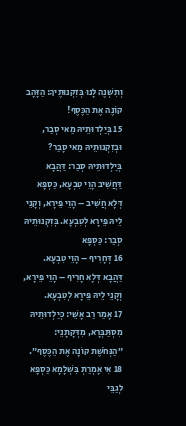וְתִשְׁנֶה לָנוּ בְּזִקְנוּתֶיךָ: הַזָּהָב קוֹנֶה אֶת הַכֶּסֶף!
15 בְּיַלְדוּתֵיהּ מַאי סְבַר, וּבְזִקְנוּתֵיהּ מַאי סָבַר? בְּיַלְדוּתֵיהּ סְבַר: דַּהֲבָא דַּחֲשִׁיב הָוֵי טִבְעָא, כַּסְפָּא דְּלָא חֲשִׁיב – הָוֵי פֵּירָא, וְקָנֵי לֵיהּ פֵּירָא לְטִבְעָא. בְּזִקְנוּתֵיהּ סְבַר: כַּסְפָּא
16 דְּחָרִיף – הָוֵי טִבְעָא. דַּהֲבָא דְּלָא חָרִיף – הָוֵי פֵּירָא, וְקָנֵי לֵיהּ פֵּירָא לְטִבְעָא.
17 אָמַר רַב אָשֵׁי: כְּיַלְדוּתֵיהּ מִסְתַּבְּרָא, מִדְּקָתָנֵי: ״הַנְּחֹשֶׁת קוֹנָה אֶת הַכֶּסֶף״.
18 אִי אָמְרַתְּ בִּשְׁלָמָא כַּסְפָּא לְגַבֵּי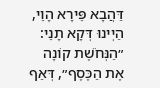דַּהֲבָא פֵּירָא הָוֵי, הַיְינוּ דְּקָא תָנֵי: ״הַנְּחֹשֶׁת קוֹנָה אֶת הַכֶּסֶף״, דְּאַף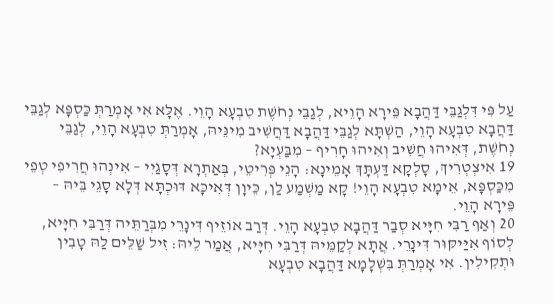עַל פִּי דִּלְגַבֵּי דַּהֲבָא פֵּירָא הָוֵיא, לְגַבֵּי נְחֹשֶׁת טִבְעָא הָוֵי. אֶלָּא אִי אָמְרַתְּ כַּסְפָּא לְגַבֵּי דַּהֲבָא טִבְעָא הָוֵי, הַשְׁתָּא לְגַבֵּי דַּהֲבָא דַּחֲשִׁיב מִינֵּיהּ, אָמְרַתְּ טִבְעָא הָוֵי, לְגַבֵּי נְחֹשֶׁת, דְּאִיהוּ חֲשִׁיב וְאִיהוּ חָרִיף – מִבַּעְיָא?
19 אִיצְטְרִיךְ, סָלְקָא דַּעְתָּךְ אָמֵינָא: הָנֵי פְּרִיטֵי, בְּאַתְרָא דְּסָגַיִי – אִינְהוּ חֲרִיפִי טְפֵי מִכַּסְפָּא, אֵימָא טִבְעָא הָוֵי! קָא מַשְׁמַע לַן, כֵּיוָן דְּאִיכָּא דּוּכְתָּא דְּלָא סָגֵי בֵּיהּ – פֵּירָא הָוֵי.
20 וְאַף רַבִּי חִיָּיא סְבַר דַּהֲבָא טִבְעָא הָוֵי. דְּרַב אוֹזֵיף דִּינָרֵי מִבְּרַתֵּיה דְּרַבִּי חִיָּיא, לְסוֹף אִיַּיקּוּר דִּינָרֵי. אֲתָא לְקַמֵּיהּ דְּרַבִּי חִיָּיא, אֲמַר לֵיהּ: זִיל שַׁלֵּים לַהּ טָבִין וּתְקִילִין. אִי אָמְרַתְּ בִּשְׁלָמָא דַּהֲבָא טִבְעָא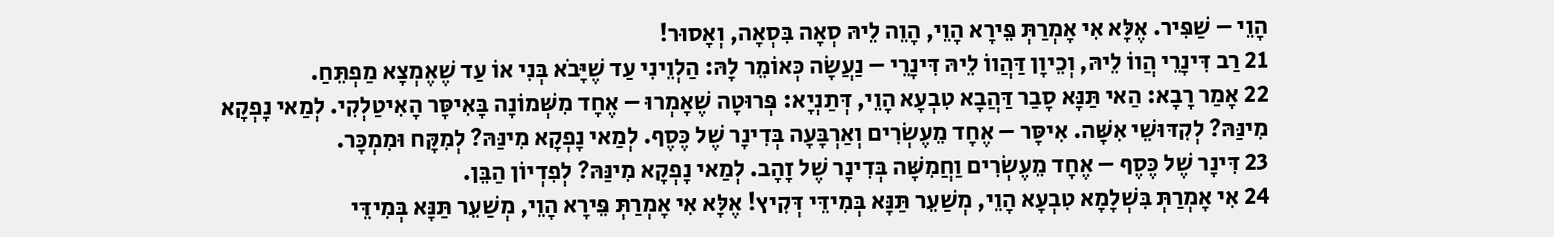הָוֵי – שַׁפִּיר. אֶלָּא אִי אָמְרַתְּ פֵּירָא הָוֵי, הָוֵה לֵיהּ סְאָה בִּסְאָה, וְאָסוּר!
21 רַב דִּינָרֵי הֲווֹ לֵיהּ, וְכֵיוָן דַּהֲווֹ לֵיהּ דִּינָרֵי – נַעֲשָׂה כְּאוֹמֵר לָהּ: הַלְוֵינִי עַד שֶׁיָּבֹא בְּנִי אוֹ עַד שֶׁאֶמְצָא מַפְתֵּחַ.
22 אָמַר רָבָא: הַאי תַּנָּא סָבַר דַּהֲבָא טִבְעָא הָוֵי, דְּתַנְיָא: פְּרוּטָה שֶׁאָמְרוּ – אֶחָד מִשְּׁמוֹנָה בָּאִיסָּר הָאִיטַלְקִי. לְמַאי נָפְקָא מִינַּהּ? לְקִדּוּשֵׁי אִשָּׁה. אִיסָּר – אֶחָד מֵעֶשְׂרִים וְאַרְבָּעָה בְּדִינָר שֶׁל כֶּסֶף. לְמַאי נָפְקָא מִינַּהּ? לְמִקָּח וּמִמְכָּר.
23 דִּינָר שֶׁל כֶּסֶף – אֶחָד מֵעֶשְׂרִים וַחֲמִשָּׁה בְּדִינָר שֶׁל זָהָב. לְמַאי נָפְקָא מִינַּהּ? לְפִדְיוֹן הַבֵּן.
24 אִי אָמְרַתְּ בִּשְׁלָמָא טִבְעָא הָוֵי, מְשַׁעֵר תַּנָּא בְּמִידֵּי דְּקִיץ! אֶלָּא אִי אָמְרַתְּ פֵּירָא הָוֵי, מְשַׁעֵר תַּנָּא בְּמִידֵּי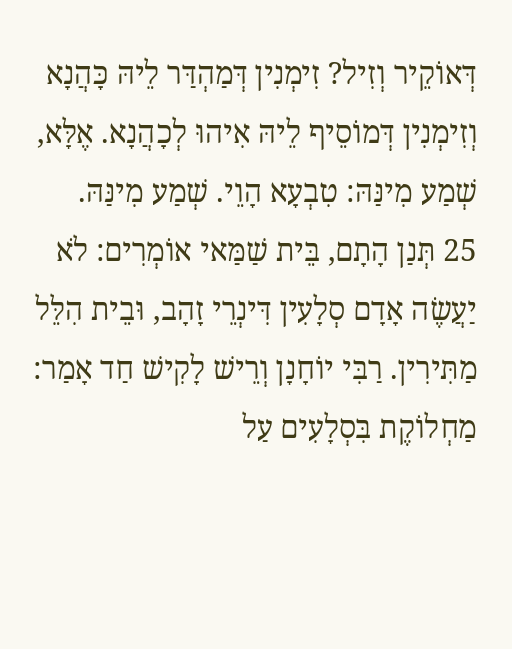דְּאוֹקֵיר וְזִיל? זִימְנִין דְּמַהְדַּר לֵיהּ כָּהֲנָא וְזִימְנִין דְּמוֹסֵיף לֵיהּ אִיהוּ לְכָהֲנָא. אֶלָּא, שְׁמַע מִינַּהּ: טִבְעָא הָוֵי. שְׁמַע מִינַּהּ.
25 תְּנַן הָתָם, בֵּית שַׁמַּאי אוֹמְרִים: לֹא יַעֲשֶׂה אָדָם סְלָעִין דִּינְרֵי זָהָב, וּבֵית הִלֵּל מַתִּירִין. רַבִּי יוֹחָנָן וְרֵישׁ לָקִישׁ חַד אָמַר: מַחְלוֹקֶת בִּסְלָעִים עַל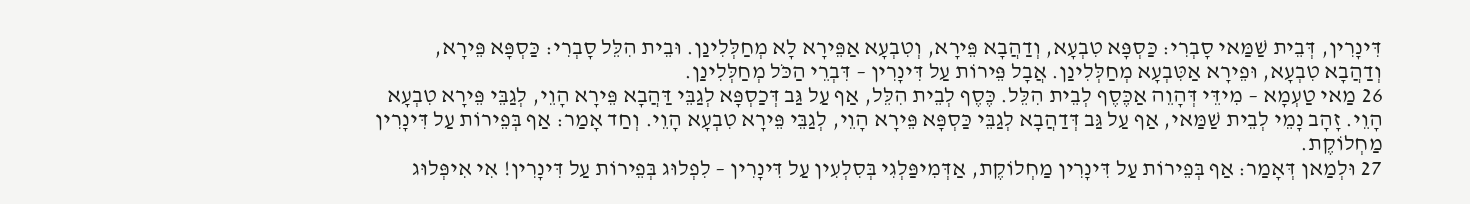דִּינָרִין, דְּבֵית שַׁמַּאי סָבְרִי: כַּסְפָּא טִבְעָא, וְדַהֲבָא פֵּירָא, וְטִבְעָא אַפֵּירָא לָא מְחַלְּלִינַן. וּבֵית הִלֵּל סָבְרִי: כַּסְפָּא פֵּירָא, וְדַהֲבָא טִבְעָא, וּפֵירָא אַטִּבְעָא מְחַלְּלִינַן. אֲבָל פֵּירוֹת עַל דִּינָרִין – דִּבְרֵי הַכֹּל מְחַלְּלִינַן.
26 מַאי טַעְמָא – מִידֵּי דְּהָוֵה אַכֶּסֶף לְבֵית הִלֵּל. כֶּסֶף לְבֵית הִלֵּל, אַף עַל גַּב דְּכַסְפָּא לְגַבֵּי דַּהֲבָא פֵּירָא הָוֵי, לְגַבֵּי פֵּירָא טִבְעָא הָוֵי. זָהָב נָמֵי לְבֵית שַׁמַּאי, אַף עַל גַּב דְּדַהֲבָא לְגַבֵּי כַּסְפָּא פֵּירָא הָוֵי, לְגַבֵּי פֵּירָא טִבְעָא הָוֵי. וְחַד אָמַר: אַף בְּפֵירוֹת עַל דִּינָרִין מַחְלוֹקֶת.
27 וּלְמַאן דְּאָמַר: אַף בְּפֵירוֹת עַל דִּינָרִין מַחְלוֹקֶת, אַדְּמִיפַּלְגִי בְּסִלְעִין עַל דִּינָרִין – לִפְלוּג בְּפֵירוֹת עַל דִּינָרִין! אִי אִיפְּלוּג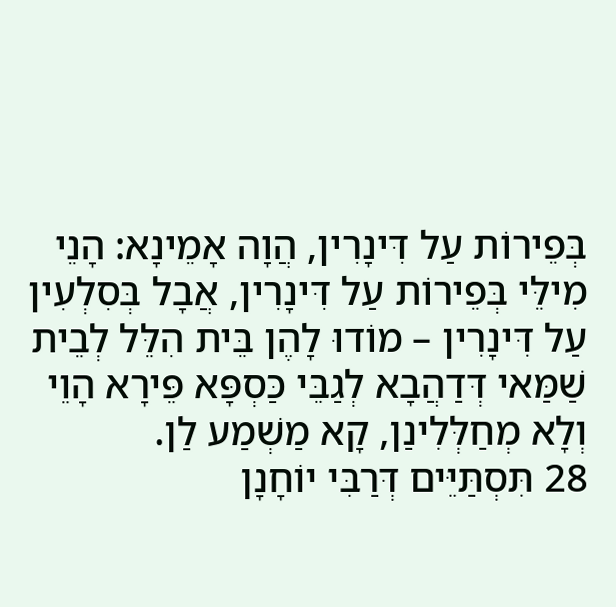בְּפֵירוֹת עַל דִּינָרִין, הֲוָה אָמֵינָא: הָנֵי מִילֵּי בְּפֵירוֹת עַל דִּינָרִין, אֲבָל בְּסִלְעִין עַל דִּינָרִין – מוֹדוּ לָהֶן בֵּית הִלֵּל לְבֵית שַׁמַּאי דְּדַהֲבָא לְגַבֵּי כַּסְפָּא פֵּירָא הָוֵי וְלָא מְחַלְּלִינַן, קָא מַשְׁמַע לַן.
28 תִּסְתַּיֵּים דְּרַבִּי יוֹחָנָן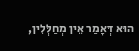הוּא דְּאָמַר אֵין מְחַלְּלִין,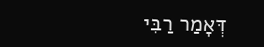דְּאָמַר רַבִּי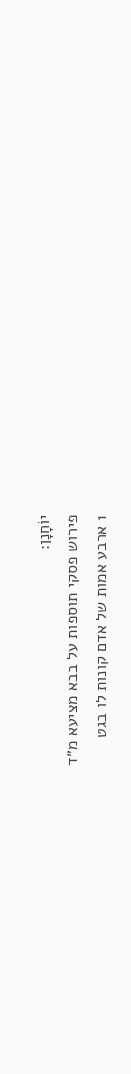יוֹחָנָן:
פירוש פסקי תוספות על בבא מציעא מ״ד
1 ארבע אמות של אדם קונות לו בגט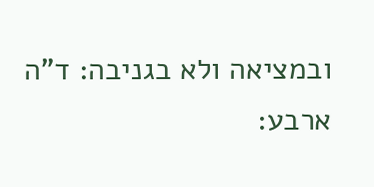ובמציאה ולא בגניבה: ד"ה ארבע: